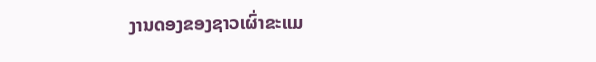ງານດອງຂອງຊາວເຜົ່າຂະແມ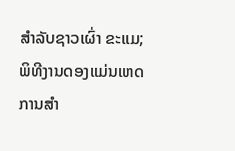ສຳລັບຊາວເຜົ່າ ຂະແມ; ພິທີງານດອງແມ່ນເຫດການສຳ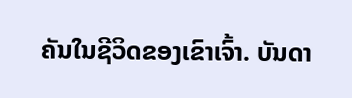ຄັນໃນຊີວິດຂອງເຂົາເຈົ້າ. ບັນດາ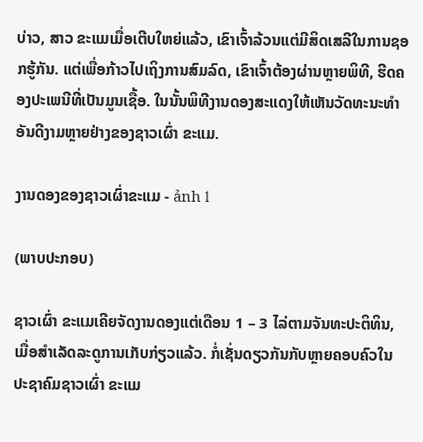ບ່າວ, ສາວ ຂະແມເມື່ອເຕີບໃຫຍ່ແລ້ວ, ເຂົາເຈົ້າລ້ວນແຕ່ມີສິດເສລີໃນການຊອກຮູ້ກັນ. ແຕ່ເພື່ອກ້າວໄປເຖິງການສົມລົດ, ເຂົາເຈົ້າຕ້ອງຜ່ານຫຼາຍພິທີ, ຮີດຄອງປະເພນີທີ່ເປັນມູນເຊື້ອ. ໃນນັ້ນພິທີງານດອງສະແດງໃຫ້ເຫັນວັດທະນະທຳອັນດີງາມຫຼາຍຢ່າງຂອງຊາວເຜົ່າ ຂະແມ.

ງານດອງຂອງຊາວເຜົ່າຂະແມ - ảnh 1

(ພາບປະກອບ)

ຊາວເຜົ່າ ຂະແມເຄີຍຈັດງານດອງແຕ່ເດືອນ 1 – 3 ໄລ່ຕາມຈັນທະປະຕິທິນ, ເມື່ອສຳເລັດລະດູການເກັບກ່ຽວແລ້ວ. ກໍ່ເຊັ່ນດຽວກັນກັບຫຼາຍຄອບຄົວໃນປະຊາຄົມຊາວເຜົ່າ ຂະແມ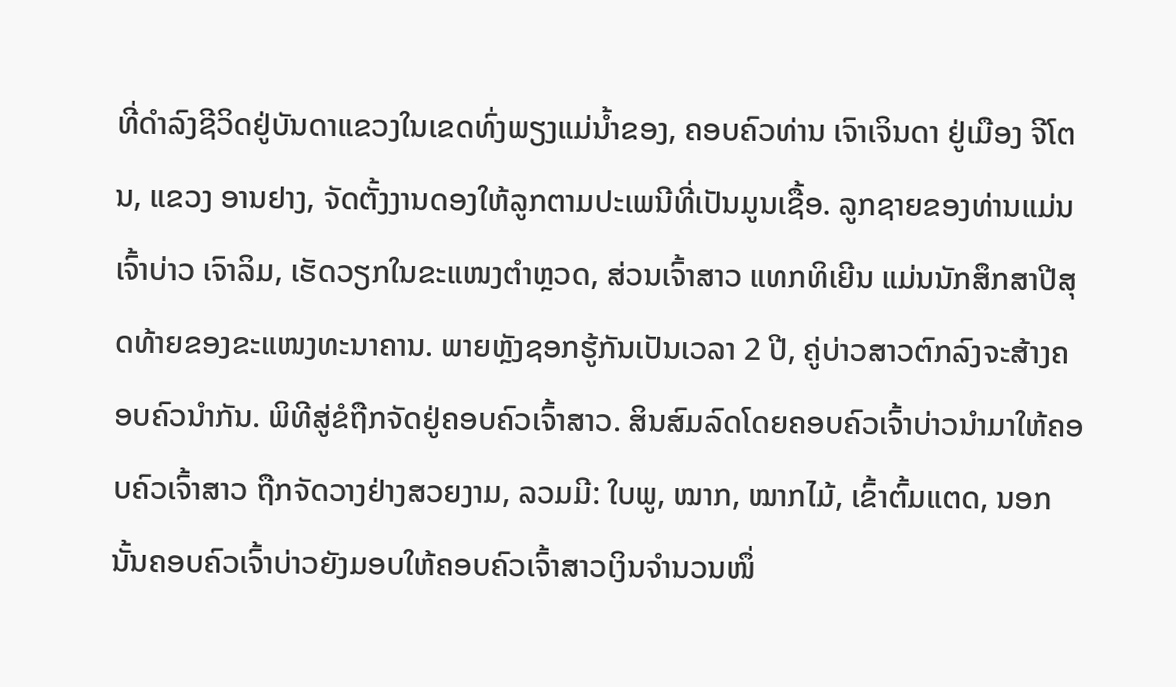ທີ່ດຳລົງຊີວິດຢູ່ບັນດາແຂວງໃນເຂດທົ່ງພຽງແມ່ນ້ຳຂອງ, ຄອບຄົວທ່ານ ເຈົາເຈິນດາ ຢູ່ເມືອງ ຈີໂຕນ, ແຂວງ ອານຢາງ, ຈັດຕັ້ງງານດອງໃຫ້ລູກຕາມປະເພນີທີ່ເປັນມູນເຊື້ອ. ລູກຊາຍຂອງທ່ານແມ່ນເຈົ້າບ່າວ ເຈົາລິມ, ເຮັດວຽກໃນຂະແໜງຕຳຫຼວດ, ສ່ວນເຈົ້າສາວ ແທກທິເຍີນ ແມ່ນນັກສຶກສາປີສຸດທ້າຍຂອງຂະແໜງທະນາຄານ. ພາຍຫຼັງຊອກຮູ້ກັນເປັນເວລາ 2 ປີ, ຄູ່ບ່າວສາວຕົກລົງຈະສ້າງຄອບຄົວນຳກັນ. ພິທີສູ່ຂໍຖືກຈັດຢູ່ຄອບຄົວເຈົ້າສາວ. ສິນສົມລົດໂດຍຄອບຄົວເຈົ້າບ່າວນຳມາໃຫ້ຄອບຄົວເຈົ້າສາວ ຖືກຈັດວາງຢ່າງສວຍງາມ, ລວມມີ: ໃບພູ, ໝາກ, ໝາກໄມ້, ເຂົ້າຕົ້ມແຕດ, ນອກນັ້ນຄອບຄົວເຈົ້າບ່າວຍັງມອບໃຫ້ຄອບຄົວເຈົ້າສາວເງິນຈຳນວນໜຶ່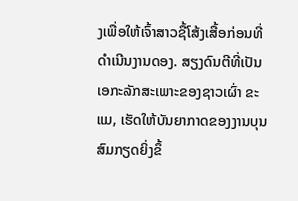ງເພື່ອໃຫ້ເຈົ້າສາວຊື້ໂສ້ງເສື້ອກ່ອນທີ່ດຳເນີນງານດອງ. ສຽງດົນຕີທີ່ເປັນເອກະລັກສະເພາະຂອງຊາວເຜົ່າ ຂະແມ, ເຮັດໃຫ້ບັນຍາກາດຂອງງານບຸນສົມກຽດຍິ່ງຂຶ້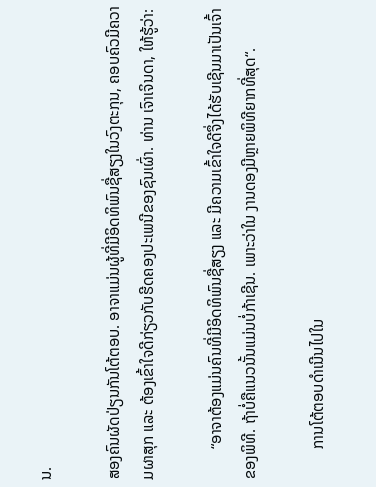ນ.

ສອງຄົນຜັດປ່ຽນກັນໂຕ້ຕອບ. ອາຈາແມ່ນຜູ້ທີ່ມີອິດທິພົນຊື່ສຽງໃນວົງຕະກຸນ, ຄອບຄົວມີຄວາມຜາສຸກ ແລະ ຕ້ອງເຂົ້າໃຈດີກ່ຽວກັບຮີດຄອງປະເພນີຂອງຊົນເຜົ່າ. ທ່ານ ເຈົາເຈິນດາ, ໃຫ້ຮູ້ວ່າ:

        “ອາຈາຕ້ອງແມ່ນຄົນທີ່ມີອິດທິພົນຊື່ສຽງ ແລະ ມີຄວາມເຂົ້າໃຈດີຈຶ່ງໄດ້ຮັບເຊີນມາເປັນເຈົ້າຂອງພິທີ. ຖ້າບໍ່ຄືແນວນັ້ນແມ່ນບໍ່ກ້າເຊີນ. ເພາະວ່າໃນ ງານດອງມີຫຼາຍພິທີຍາກທີ່ສຸດ“.

        ການໂຕ້ຕອບດຳເນີນໄປໃນ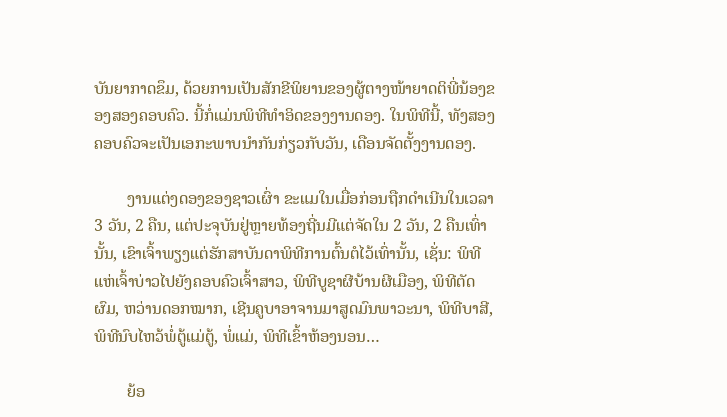ບັນຍາກາດຂຶມ, ດ້ວຍການເປັນສັກຂີພິຍານຂອງຜູ້ຕາງໜ້າຍາດຕິພີ່ນ້ອງຂອງສອງຄອບຄົວ. ນີ້ກໍ່ແມ່ນພິທີທຳອິດຂອງງານດອງ. ໃນພິທີນີ້, ທັງສອງຄອບຄົວຈະເປັນເອກະພາບນຳກັນກ່ຽວກັບວັນ, ເດືອນຈັດຕັ້ງງານດອງ.

        ງານແຕ່ງດອງຂອງຊາວເຜົ່າ ຂະແມໃນເມື່ອກ່ອນຖືກດຳເນີນໃນເວລາ 3 ວັນ, 2 ຄືນ, ແຕ່ປະຈຸບັນຢູ່ຫຼາຍທ້ອງຖີ່ນມີແຕ່ຈັດໃນ 2 ວັນ, 2 ຄືນເທົ່ານັ້ນ, ເຂົາເຈົ້າພຽງແຕ່ຮັກສາບັນດາພິທີການຕົ້ນຕໍໄວ້ເທົ່ານັ້ນ, ເຊັ່ນ: ພິທີແຫ່ເຈົ້າບ່າວໄປຍັງຄອບຄົວເຈົ້າສາວ, ພິທີບູຊາຜີບ້ານຜີເມືອງ, ພິທີຕັດຜົມ, ຫວ່ານດອກໝາກ, ເຊີນຄູບາອາຈານມາສູດມົນພາວະນາ, ພິທີບາສີ, ພິທີນົບໄຫວ້ພໍ່ຕູ້ແມ່ຕູ້, ພໍ່ແມ່, ພິທີເຂົ້າຫ້ອງນອນ…

        ຍ້ອ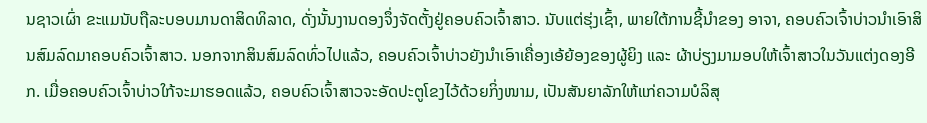ນຊາວເຜົ່າ ຂະແມນັບຖືລະບອບມານດາສິດທິລາດ, ດັ່ງນັ້ນງານດອງຈຶ່ງຈັດຕັ້ງຢູ່ຄອບຄົວເຈົ້າສາວ. ນັບແຕ່ຮຸ່ງເຊົ້າ, ພາຍໃຕ້ການຊີ້ນຳຂອງ ອາຈາ, ຄອບຄົວເຈົ້າບ່າວນຳເອົາສິນສົມລົດມາຄອບຄົວເຈົ້າສາວ. ນອກຈາກສິນສົມລົດທົ່ວໄປແລ້ວ, ຄອບຄົວເຈົ້າບ່າວຍັງນຳເອົາເຄື່ອງເອ້ຍ້ອງຂອງຜູ້ຍິງ ແລະ ຜ້າບ່ຽງມາມອບໃຫ້ເຈົ້າສາວໃນວັນແຕ່ງດອງອີກ. ເມື່ອຄອບຄົວເຈົ້າບ່າວໃກ້ຈະມາຮອດແລ້ວ, ຄອບຄົວເຈົ້າສາວຈະອັດປະຕູໂຂງໄວ້ດ້ວຍກິ່ງໜາມ, ເປັນສັນຍາລັກໃຫ້ແກ່ຄວາມບໍລິສຸ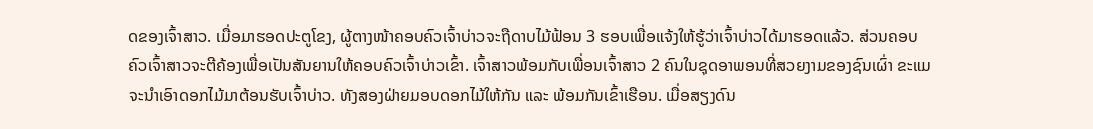ດຂອງເຈົ້າສາວ. ເມື່ອມາຮອດປະຕູໂຂງ, ຜູ້ຕາງໜ້າຄອບຄົວເຈົ້າບ່າວຈະຖືດາບໄມ້ຟ້ອນ 3 ຮອບເພື່ອແຈ້ງໃຫ້ຮູ້ວ່າເຈົ້າບ່າວໄດ້ມາຮອດແລ້ວ. ສ່ວນຄອບຄົວເຈົ້າສາວຈະຕີຄ້ອງເພື່ອເປັນສັນຍານໃຫ້ຄອບຄົວເຈົ້າບ່າວເຂົ້າ. ເຈົ້າສາວພ້ອມກັບເພື່ອນເຈົ້າສາວ 2 ຄົນໃນຊຸດອາພອນທີ່ສວຍງາມຂອງຊົນເຜົ່າ ຂະແມ ຈະນຳເອົາດອກໄມ້ມາຕ້ອນຮັບເຈົ້າບ່າວ. ທັງສອງຝ່າຍມອບດອກໄມ້ໃຫ້ກັນ ແລະ ພ້ອມກັນເຂົ້າເຮືອນ. ເມື່ອສຽງດົນ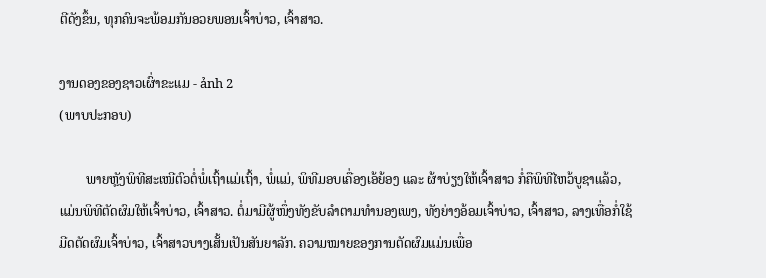ຕີດັງຂຶ້ນ, ທຸກຄົນຈະພ້ອມກັນອວຍພອນເຈົ້າບ່າວ, ເຈົ້າສາວ.

ງານດອງຂອງຊາວເຜົ່າຂະແມ - ảnh 2
(ພາບປະກອບ)

        ພາຍຫຼັງພິທີສະເໜີຕົວຕໍ່ພໍ່ເຖົ້າແມ່ເຖົ້າ, ພໍ່ແມ່, ພິທີມອບເຄື່ອງເອ້ຍ້ອງ ແລະ ຜ້າບ່ຽງໃຫ້ເຈົ້າສາວ ກໍ່ຄືພິທີໄຫວ້ບູຊາແລ້ວ, ແມ່ນພິທີຕັດຜົມໃຫ້ເຈົ້າບ່າວ, ເຈົ້າສາວ. ຕໍ່ມາມີຜູ້ໜຶ່ງທັງຂັບລຳຕາມທຳນອງເພງ, ທັງຍ່າງອ້ອມເຈົ້າບ່າວ, ເຈົ້າສາວ, ລາງເທື່ອກໍ່ໃຊ້ມີດຕັດຜົມເຈົ້າບ່າວ, ເຈົ້າສາວບາງເສັ້ນເປັນສັນຍາລັກ. ຄວາມໝາຍຂອງການຕັດຜົມແມ່ນເພື່ອ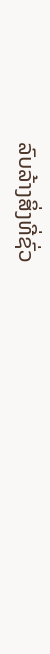ລົບລ້າງສິ່ງທີ່ຊົ່ວ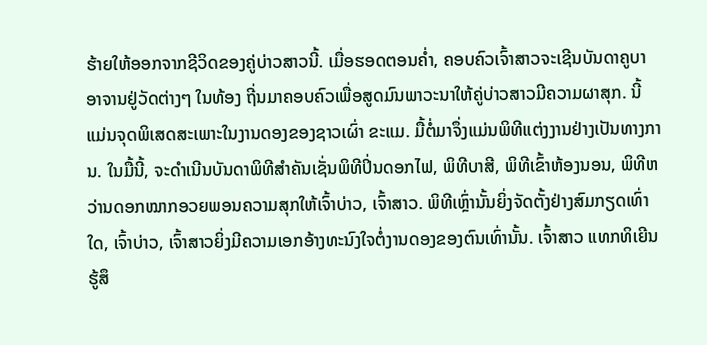ຮ້າຍໃຫ້ອອກຈາກຊີວິດຂອງຄູ່ບ່າວສາວນີ້. ເມື່ອຮອດຕອນຄ່ຳ, ຄອບຄົວເຈົ້າສາວຈະເຊີນບັນດາຄູບາອາຈານຢູ່ວັດຕ່າງໆ ໃນທ້ອງ ຖີ່ນມາຄອບຄົວເພື່ອສູດມົນພາວະນາໃຫ້ຄູ່ບ່າວສາວມີຄວາມຜາສຸກ. ນີ້ແມ່ນຈຸດພິເສດສະເພາະໃນງານດອງຂອງຊາວເຜົ່າ ຂະແມ. ມື້ຕໍ່ມາຈຶ່ງແມ່ນພິທີແຕ່ງງານຢ່າງເປັນທາງການ. ໃນມື້ນີ້, ຈະດຳເນີນບັນດາພິທີສຳຄັນເຊັ່ນພິທີປິ່ນດອກໄຟ, ພິທີບາສີ, ພິທີເຂົ້າຫ້ອງນອນ, ພິທີຫວ່ານດອກໝາກອວຍພອນຄວາມສຸກໃຫ້ເຈົ້າບ່າວ, ເຈົ້າສາວ. ພິທີເຫຼົ່ານັ້ນຍິ່ງຈັດຕັ້ງຢ່າງສົມກຽດເທົ່າໃດ, ເຈົ້າບ່າວ, ເຈົ້າສາວຍິ່ງມີຄວາມເອກອ້າງທະນົງໃຈຕໍ່ງານດອງຂອງຕົນເທົ່ານັ້ນ. ເຈົ້າສາວ ແທກທິເຍີນ ຮູ້ສຶ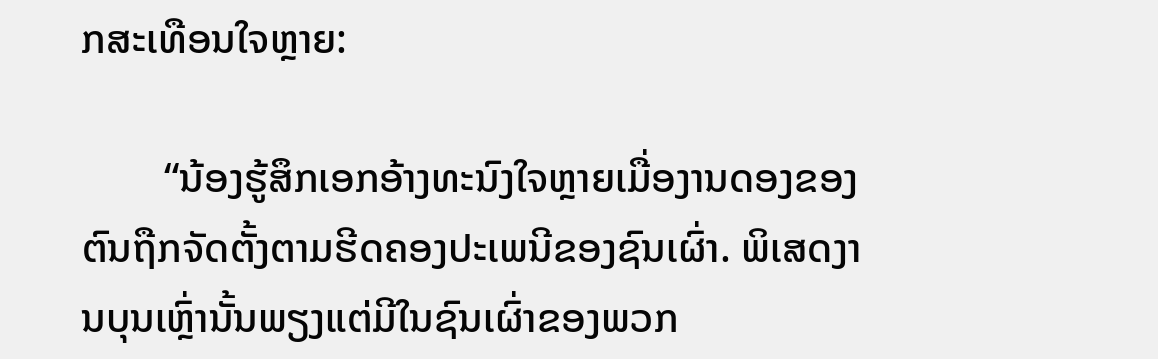ກສະເທືອນໃຈຫຼາຍ:

        “ນ້ອງຮູ້ສຶກເອກອ້າງທະນົງໃຈຫຼາຍເມື່ອງານດອງຂອງຕົນຖືກຈັດຕັ້ງຕາມຮີດຄອງປະເພນີຂອງຊົນເຜົ່າ. ພິເສດງານບຸນເຫຼົ່ານັ້ນພຽງແຕ່ມີໃນຊົນເຜົ່າຂອງພວກ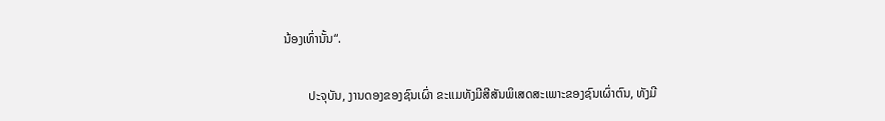ນ້ອງເທົ່ານັ້ນ“.

        ປະຈຸບັນ, ງານດອງຂອງຊົນເຜົ່າ ຂະແມທັງມີສີສັນພິເສດສະເພາະຂອງຊົນເຜົ່າຕົນ, ທັງມີ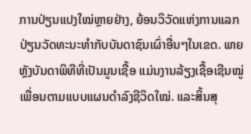ການປ່ຽນແປງໃໝ່ຫຼາຍຢ່າງ, ຍ້ອນວິວັດແຫ່ງການແລກປ່ຽນວັດທະນະທຳກັບບັນດາຊົນເຜົ່າອື່ນໆໃນເຂດ. ພາຍຫຼັງບັນດາພິທີທີ່ເປັນມູນເຊື້ອ ແມ່ນງານລ້ຽງເຊື້ອເຊີນໝູ່ເພື່ອນຕາມແບບແຜນດຳລົງຊີວິດໃໝ່. ແລະສິ້ນສຸ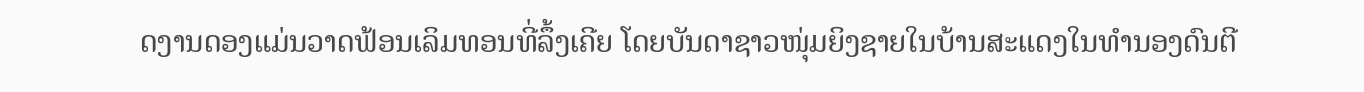ດງານດອງແມ່ນວາດຟ້ອນເລິມທອນທີ່ລຶ້ງເຄີຍ ໂດຍບັນດາຊາວໜຸ່ມຍິງຊາຍໃນບ້ານສະແດງໃນທຳນອງດົນຕີ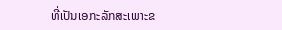ທີ່ເປັນເອກະລັກສະເພາະຂ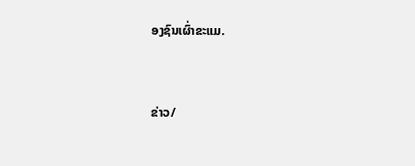ອງຊົນເຜົ່າຂະແມ.


ຂ່າວ/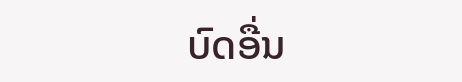ບົດອື່ນ